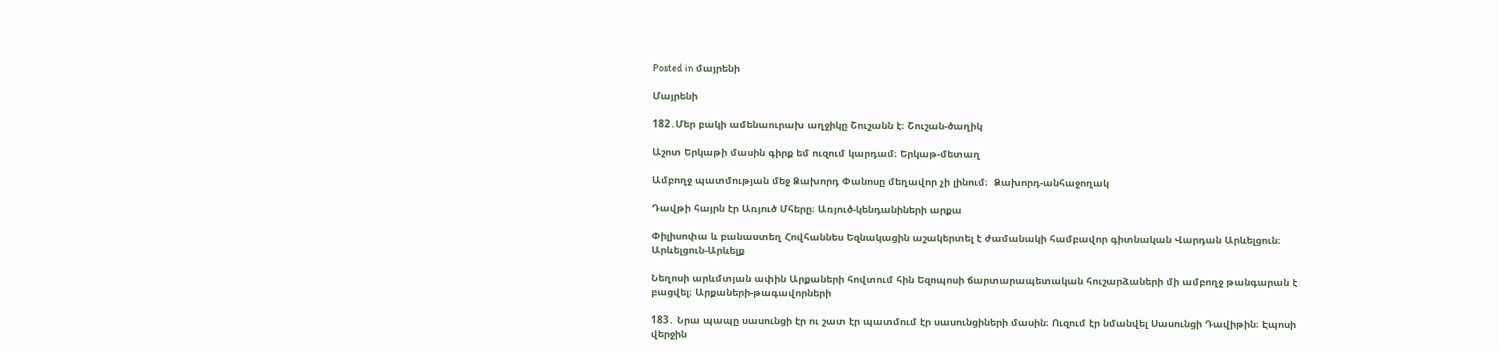Posted in մայրենի

Մայրենի

182․Մեր բակի ամենաուրախ աղջիկը Շուշանն է։ Շուշան-ծաղիկ

Աշոտ Երկաթի մասին գիրք եմ ուզում կարդամ։ Երկաթ-մետաղ

Ամբողջ պատմության մեջ Ձախորդ Փանոսը մեղավոր չի լինում։  Ձախորդ-անհաջողակ

Դավթի հայրն էր Առյուծ Մհերը։ Առյուծ-կենդանիների արքա

Փիլիսոփա և բանաստեղ Հովհաննես Եզնակացին աշակերտել է ժամանակի համբավոր գիտնական Վարդան Արևելցուն։ Արևելցուն-Արևելք

Նեղոսի արևմտյան ափին Արքաների հովտում հին Եզոպոսի ճարտարապետական հուշարձաների մի ամբողջ թանգարան է բացվել։ Արքաների-թագավորների

183․ Նրա պապը սասունցի էր ու շատ էր պատմում էր սասունցիների մասին։ Ուզում էր նմանվել Սասունցի Դավիթին։ Էպոսի վերջին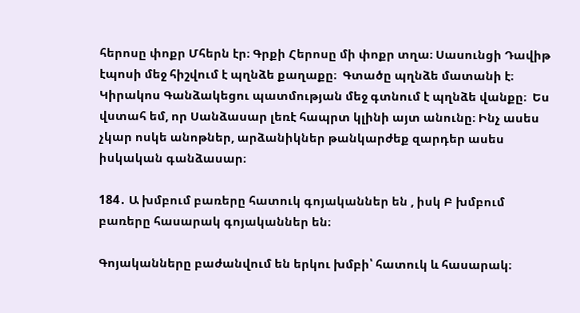հերոսը փոքր Մհերն էր։ Գրքի Հերոսը մի փոքր տղա։ Սասունցի Դավիթ էպոսի մեջ հիշվում է պղնձե քաղաքը։  Գտածը պղնձե մատանի է։ Կիրակոս Գանձակեցու պատմության մեջ գտնում է պղնձե վանքը։  Ես վստահ եմ, որ Սանձասար լեռէ հապրտ կլինի այտ անունը։ Ինչ ասես չկար ոսկե անոթներ, արձանիկներ թանկարժեք զարդեր ասես իսկական գանձասար։

184․ Ա խմբում բառերը հատուկ գոյականներ են , իսկ Բ խմբում բառերը հասարակ գոյականներ են։

Գոյականները բաժանվում են երկու խմբի՝ հատուկ և հասարակ։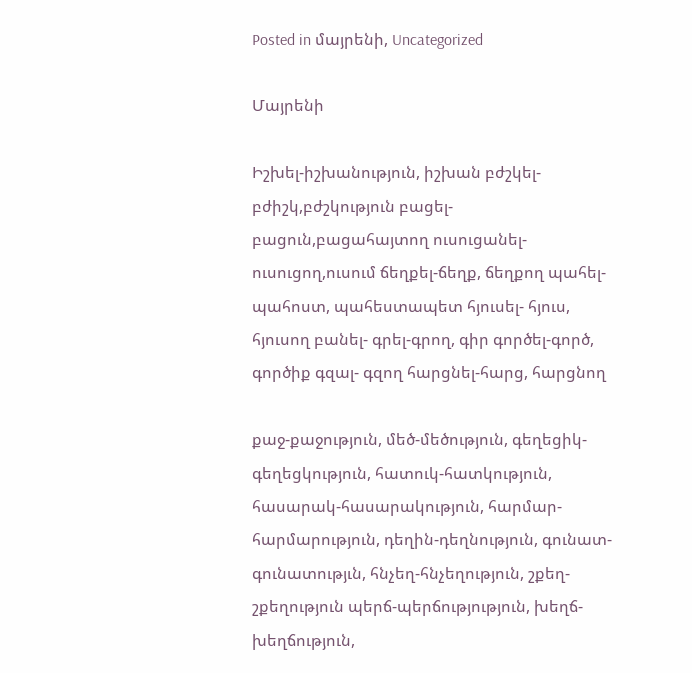Posted in մայրենի, Uncategorized

Մայրենի

Իշխել-իշխանություն, իշխան բժշկել-բժիշկ,բժշկություն բացել-բացուն,բացահայտող ուսուցանել-ուսուցող,ուսում ճեղքել-ճեղք, ճեղքող պահել- պահոստ, պահեստապետ հյուսել- հյուս, հյուսող բանել- գրել-գրող, գիր գործել-գործ, գործիք գզալ- գզող հարցնել-հարց, հարցնող

քաջ-քաջություն, մեծ-մեծություն, գեղեցիկ-գեղեցկություն, հատուկ-հատկություն, հասարակ-հասարակություն, հարմար-հարմարություն, դեղին-դեղնություն, գունատ-գունատությւն, հնչեղ-հնչեղություն, շքեղ-շքեղություն պերճ-պերճությություն, խեղճ-խեղճություն,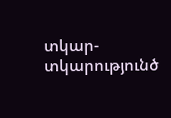տկար-տկարությունծ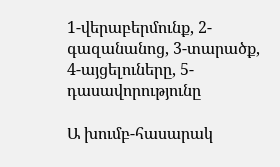1-վերաբերմունք, 2-գազանանոց, 3-տարածք, 4-այցելուները, 5-դասավորությունը

Ա խումբ-հասարակ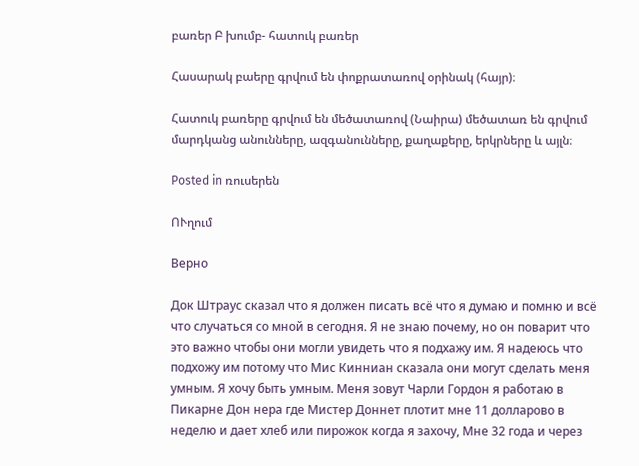բառեր Բ խումբ- հատուկ բառեր

Հասարակ բաերը գրվում են փոքրատառով օրինակ (հայր)։

Հատուկ բառերը գրվում են մեծատառով (Նաիրա) մեծատառ են գրվում մարդկանց անունները, ազգանունները, քաղաքերը, երկրները և այլն։

Posted in ռուսերեն

ՈՒղում

Верно

Док Штраус сказал что я должен писать всё что я думаю и помню и всё что случаться со мной в сегодня. Я не знаю почему, но он поварит что это важно чтобы они могли увидеть что я подхажу им. Я надеюсь что подхожу им потому что Мис Кинниан сказала они могут сделать меня умным. Я хочу быть умным. Меня зовут Чарли Гордон я работаю в Пикарне Дон нера где Мистер Доннет плотит мне 11 долларово в неделю и дает хлеб или пирожок когда я захочу, Мне 32 года и через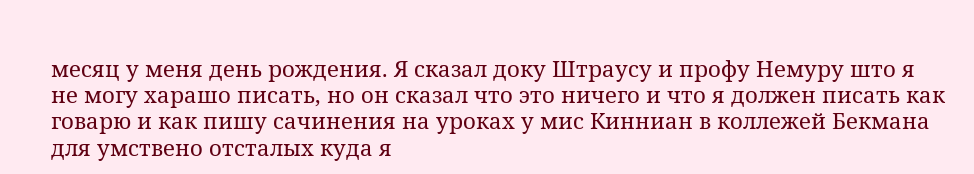месяц у меня день рождения. Я сказал доку Штраусу и профу Немуру што я не могу харашо писать, но он сказал что это ничего и что я должен писать как говарю и как пишу сачинения на уроках у мис Кинниан в коллежей Бекмана для умствено отсталых куда я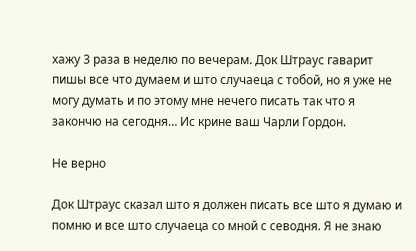хажу 3 раза в неделю по вечерам. Док Штраус гаварит пишы все что думаем и што случаеца с тобой, но я уже не могу думать и по этому мне нечего писать так что я закончю на сегодня… Ис крине ваш Чарли Гордон.

Не верно

Док Штраус сказал што я должен писать все што я думаю и помню и все што случаеца со мной с севодня. Я не знаю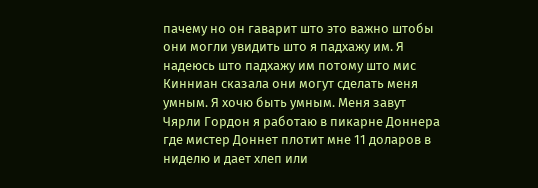пачему но он гаварит што это важно штобы они могли увидить што я падхажу им. Я надеюсь што падхажу им потому што мис Кинниан сказала они могут сделать меня умным. Я хочю быть умным. Меня завут Чярли Гордон я работаю в пикарне Доннера где мистер Доннет плотит мне 11 доларов в ниделю и дает хлеп или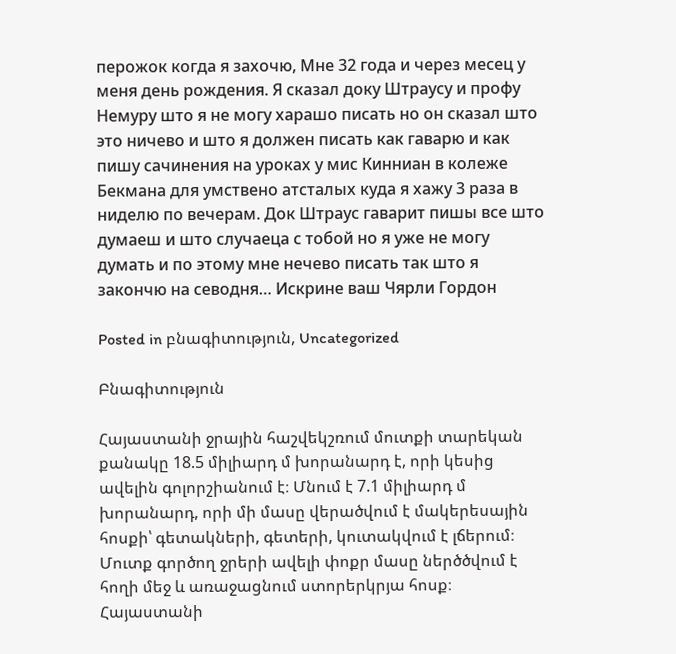перожок когда я захочю, Мне 32 года и через месец у меня день рождения. Я сказал доку Штраусу и профу Немуру што я не могу харашо писать но он сказал што это ничево и што я должен писать как гаварю и как пишу сачинения на уроках у мис Кинниан в колеже Бекмана для умствено атсталых куда я хажу 3 раза в ниделю по вечерам. Док Штраус гаварит пишы все што думаеш и што случаеца с тобой но я уже не могу думать и по этому мне нечево писать так што я закончю на севодня… Искрине ваш Чярли Гордон

Posted in բնագիտություն, Uncategorized

Բնագիտություն

Հայաստանի ջրային հաշվեկշռում մուտքի տարեկան քանակը 18.5 միլիարդ մ խորանարդ է, որի կեսից ավելին գոլորշիանում է։ Մնում է 7.1 միլիարդ մ խորանարդ, որի մի մասը վերածվում է մակերեսային հոսքի՝ գետակների, գետերի, կուտակվում է լճերում։ Մուտք գործող ջրերի ավելի փոքր մասը ներծծվում է հողի մեջ և առաջացնում ստորերկրյա հոսք։ Հայաստանի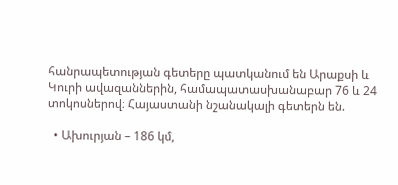հանրապետության գետերը պատկանում են Արաքսի և Կուրի ավազաններին, համապատասխանաբար 76 և 24 տոկոսներով։ Հայաստանի նշանակալի գետերն են.

  • Ախուրյան – 186 կմ,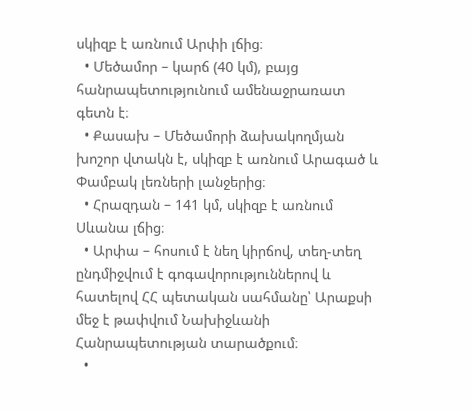սկիզբ է առնում Արփի լճից։
  • Մեծամոր – կարճ (40 կմ), բայց հանրապետությունում ամենաջրառատ գետն է։
  • Քասախ – Մեծամորի ձախակողմյան խոշոր վտակն է, սկիզբ է առնում Արագած և Փամբակ լեռների լանջերից։
  • Հրազդան – 141 կմ, սկիզբ է առնում Սևանա լճից։
  • Արփա – հոսում է նեղ կիրճով, տեղ-տեղ ընդմիջվում է գոգավորություններով և հատելով ՀՀ պետական սահմանը՝ Արաքսի մեջ է թափվում Նախիջևանի Հանրապետության տարածքում։
  •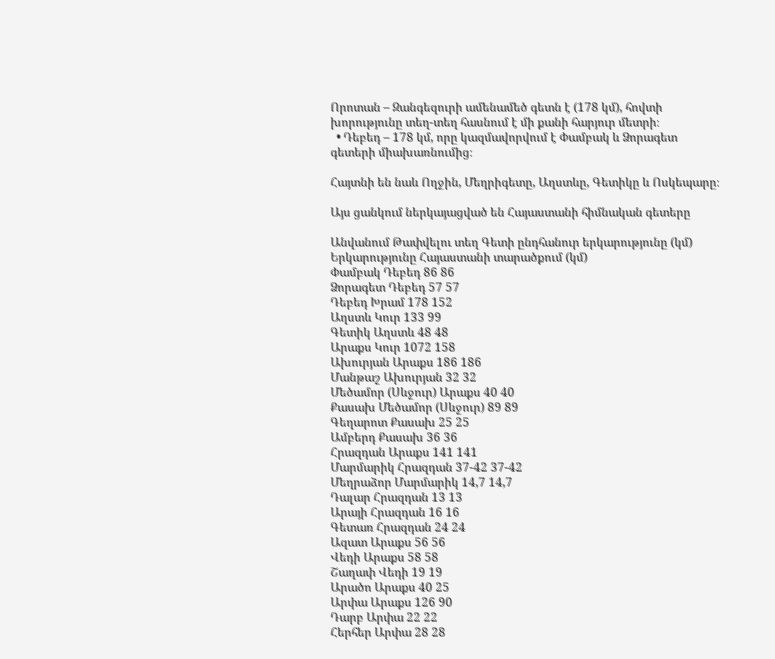Որոտան – Զանգեզուրի ամենամեծ գետն է (178 կմ), հովտի խորությունը տեղ-տեղ հասնում է մի քանի հարյուր մետրի։
  • Դեբեդ – 178 կմ, որը կազմավորվում է Փամբակ և Ձորագետ գետերի միախառնումից։

Հայտնի են նաև Ողջին, Մեղրիգետը, Աղստևը, Գետիկը և Ոսկեպարը։

Այս ցանկում ներկայացված են Հայաստանի հիմնական գետերը

Անվանում Թափվելու տեղ Գետի ընդհանուր երկարությունը (կմ) Երկարությունը Հայաստանի տարածքում (կմ)
Փամբակ Դեբեդ 86 86
Ձորագետ Դեբեդ 57 57
Դեբեդ Խրամ 178 152
Աղստև Կուր 133 99
Գետիկ Աղստև 48 48
Արաքս Կուր 1072 158
Ախուրյան Արաքս 186 186
Մանթաշ Ախուրյան 32 32
Մեծամոր (Սևջուր) Արաքս 40 40
Քասախ Մեծամոր (Սևջուր) 89 89
Գեղարոտ Քասախ 25 25
Ամբերդ Քասախ 36 36
Հրազդան Արաքս 141 141
Մարմարիկ Հրազդան 37-42 37-42
Մեղրաձոր Մարմարիկ 14,7 14,7
Դալար Հրազդան 13 13
Արայի Հրազդան 16 16
Գետառ Հրազդան 24 24
Ազատ Արաքս 56 56
Վեդի Արաքս 58 58
Շաղափ Վեդի 19 19
Արածո Արաքս 40 25
Արփա Արաքս 126 90
Դարբ Արփա 22 22
Հերհեր Արփա 28 28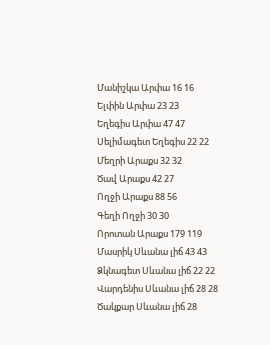Մանիշկա Արփա 16 16
Ելփին Արփա 23 23
Եղեգիս Արփա 47 47
Սելիմագետ Եղեգիս 22 22
Մեղրի Արաքս 32 32
Ծավ Արաքս 42 27
Ողջի Արաքս 88 56
Գեղի Ողջի 30 30
Որոտան Արաքս 179 119
Մասրիկ Սևանա լիճ 43 43
Ձկնագետ Սևանա լիճ 22 22
Վարդենիս Սևանա լիճ 28 28
Ծակքար Սևանա լիճ 28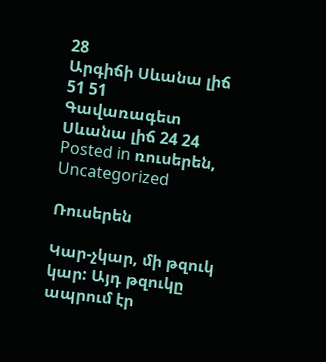28
Արգիճի Սևանա լիճ 51 51
Գավառագետ Սևանա լիճ 24 24
Posted in ռուսերեն, Uncategorized

Ռուսերեն

Կար-չկար, մի թզուկ կար: Այդ թզուկը ապրում էր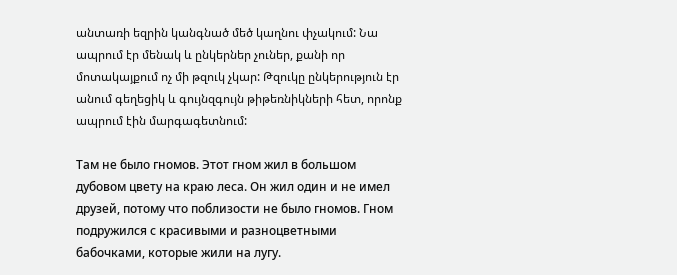անտառի եզրին կանգնած մեծ կաղնու փչակում: Նա ապրում էր մենակ և ընկերներ չուներ, քանի որ մոտակայքում ոչ մի թզուկ չկար: Թզուկը ընկերություն էր անում գեղեցիկ և գույնզգույն թիթեռնիկների հետ, որոնք ապրում էին մարգագետնում:

Там не было гномов. Этот гном жил в большом дубовом цвету на краю леса. Он жил один и не имел друзей, потому что поблизости не было гномов. Гном подружился с красивыми и разноцветными бабочками, которые жили на лугу.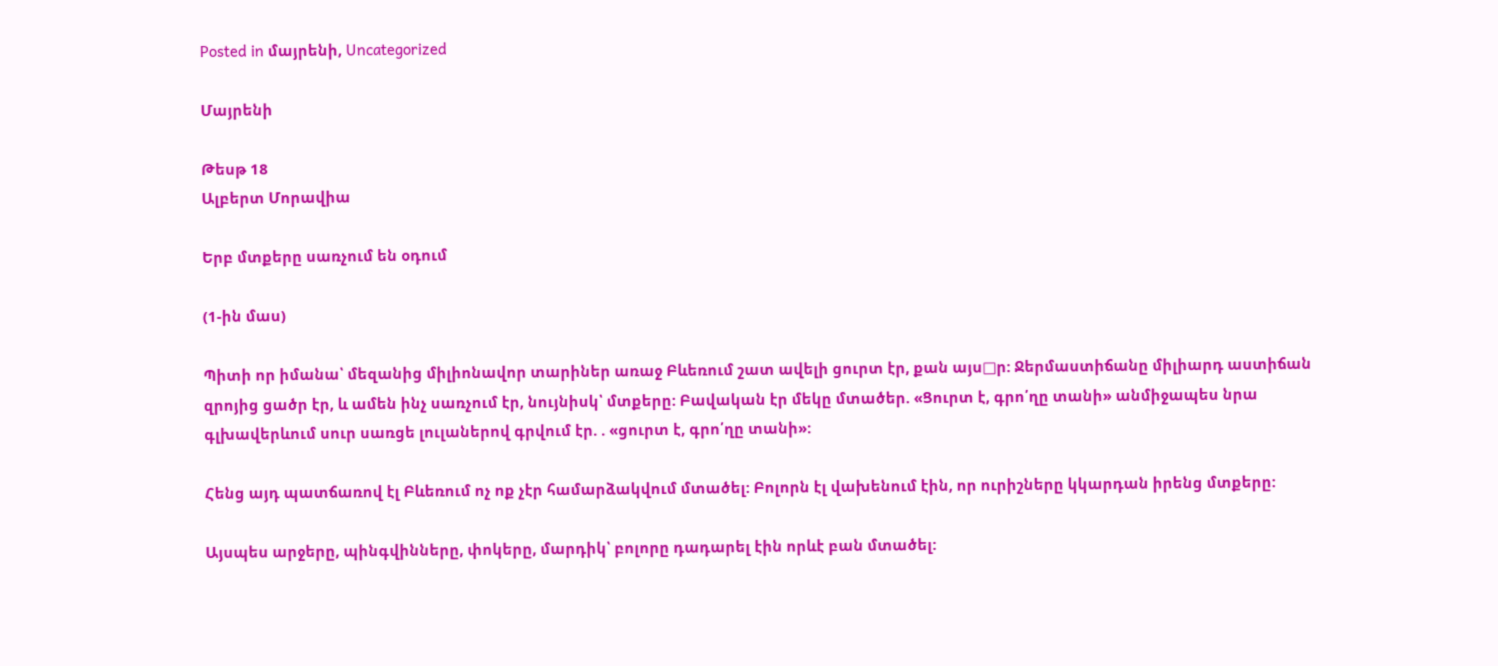Posted in մայրենի, Uncategorized

Մայրենի

Թեսթ 18
Ալբերտ Մորավիա

Երբ մտքերը սառչում են օդում

(1-ին մաս)

Պիտի որ իմանա՝ մեզանից միլիոնավոր տարիներ առաջ Բևեռում շատ ավելի ցուրտ էր, քան այս□ր: Ջերմաստիճանը միլիարդ աստիճան զրոյից ցածր էր, և ամեն ինչ սառչում էր, նույնիսկ՝ մտքերը: Բավական էր մեկը մտածեր. «Ցուրտ է, գրո՛ղը տանի» անմիջապես նրա  գլխավերևում սուր սառցե լուլաներով գրվում էր. . «ցուրտ է, գրո՛ղը տանի»:

Հենց այդ պատճառով էլ Բևեռում ոչ ոք չէր համարձակվում մտածել: Բոլորն էլ վախենում էին, որ ուրիշները կկարդան իրենց մտքերը:

Այսպես արջերը, պինգվինները, փոկերը, մարդիկ՝ բոլորը դադարել էին որևէ բան մտածել: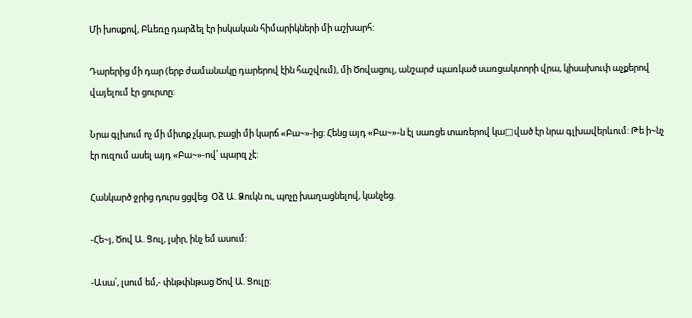Մի խոսքով, Բևեռը դարձել էր իսկական հիմարիկների մի աշխարհ:

Դարերից մի դար (երբ ժամանակը դարերով էին հաշվում), մի Ծովացուլ, անշարժ պառկած սառցակտորի վրա, կիսախուփ աչքերով վայելում էր ցուրտը:

Նրա գլխում ոչ մի միտք չկար, բացի մի կարճ «Բա~»-ից: Հենց այդ «Բա~»-ն էլ սառցե տառերով կա□ված էր նրա գլխավերևում: Թե ի~նչ էր ուզում ասել այդ «Բա~»-ով՝ պարզ չէ:

Հանկարծ ջրից դուրս ցցվեց  Օձ Ա. Ձուկն ու, պոչը խաղացնելով, կանչեց.

-Հե~յ, Ծով Ա. Ցուլ, լսիր, ինչ եմ ասում:

-Ասա՛, լսում եմ,- փնթփնթաց Ծով Ա. Ցուլը: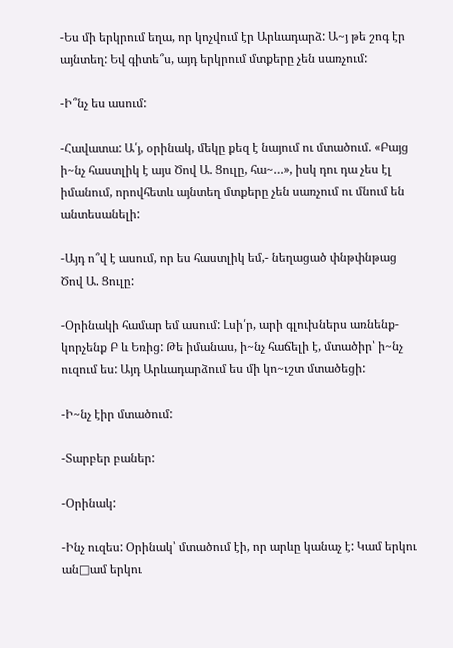-Ես մի երկրում եղա, որ կոչվում էր Արևադարձ: Ա~յ թե շոգ էր այնտեղ: Եվ գիտե՞ս, այդ երկրում մտքերը չեն սառչում:

-Ի՞նչ ես ասում:

-Հավատա: Ա՛յ, օրինակ, մեկը քեզ է նայում ու մտածում. «Բայց ի~նչ հաստլիկ է այս Ծով Ա. Ցուլը, հա~…», իսկ դու դա չես էլ իմանում, որովհետև այնտեղ մտքերը չեն սառչում ու մնում են անտեսանելի:

-Այդ ո՞վ է ասում, որ ես հաստլիկ եմ,- նեղացած փնթփնթաց Ծով Ա. Ցուլը:

-Օրինակի համար եմ ասում: Լսի՛ր, արի գլուխներս առնենք-կորչենք Բ և Եռից: Թե իմանաս, ի~նչ հաճելի է, մտածիր՝ ի~նչ ուզում ես: Այդ Արևադարձում ես մի կո~ւշտ մտածեցի:

-Ի~նչ էիր մտածում:

-Տարբեր բաներ:

-Օրինակ:

-Ինչ ուզես: Օրինակ՝ մտածում էի, որ արևը կանաչ է: Կամ երկու ան□ամ երկու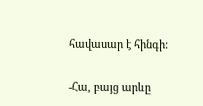հավասար է հինգի:

-Հա, բայց արևը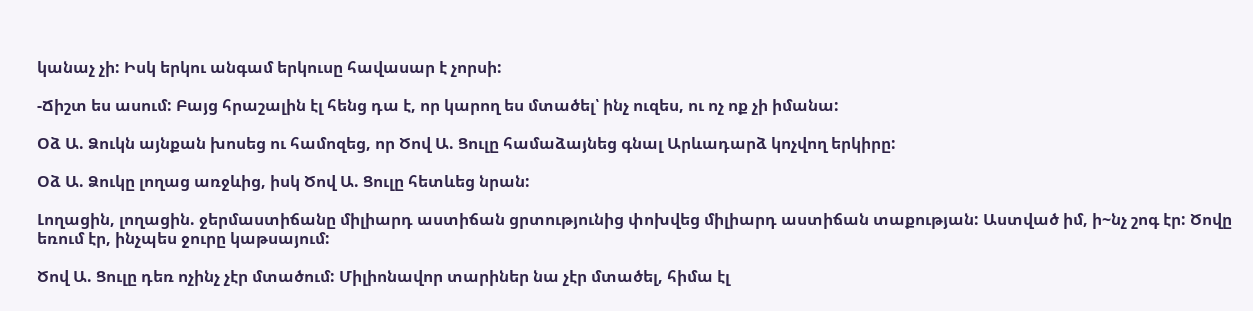կանաչ չի: Իսկ երկու անգամ երկուսը հավասար է չորսի:

-Ճիշտ ես ասում: Բայց հրաշալին էլ հենց դա է, որ կարող ես մտածել՝ ինչ ուզես, ու ոչ ոք չի իմանա:

Օձ Ա. Ձուկն այնքան խոսեց ու համոզեց, որ Ծով Ա. Ցուլը համաձայնեց գնալ Արևադարձ կոչվող երկիրը:

Օձ Ա. Ձուկը լողաց առջևից, իսկ Ծով Ա. Ցուլը հետևեց նրան:

Լողացին, լողացին. ջերմաստիճանը միլիարդ աստիճան ցրտությունից փոխվեց միլիարդ աստիճան տաքության: Աստված իմ, ի~նչ շոգ էր: Ծովը եռում էր, ինչպես ջուրը կաթսայում:

Ծով Ա. Ցուլը դեռ ոչինչ չէր մտածում: Միլիոնավոր տարիներ նա չէր մտածել, հիմա էլ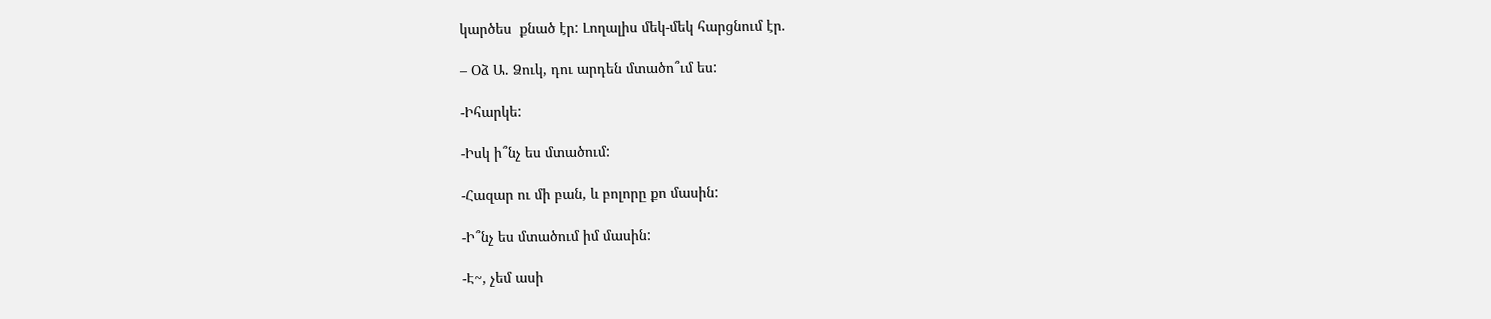կարծես  քնած էր: Լողալիս մեկ-մեկ հարցնում էր.

– Օձ Ա. Ձուկ, դու արդեն մտածո՞ւմ ես:

-Իհարկե:

-Իսկ ի՞նչ ես մտածում:

-Հազար ու մի բան, և բոլորը քո մասին:

-Ի՞նչ ես մտածում իմ մասին:

-Է~, չեմ ասի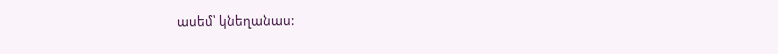ասեմ՝ կնեղանաս: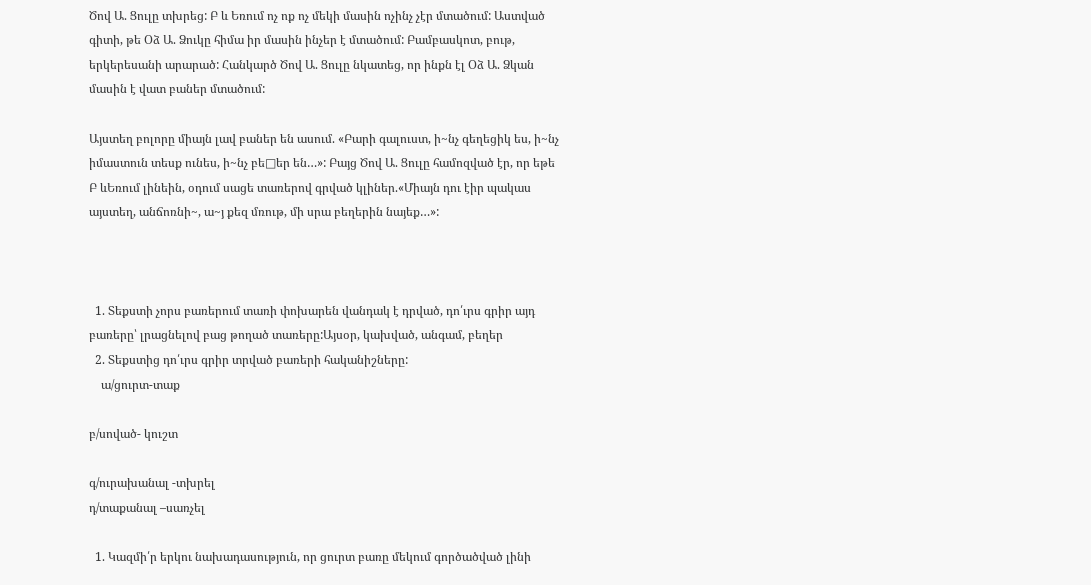Ծով Ա. Ցուլը տխրեց: Բ և Եռում ոչ ոք ոչ մեկի մասին ոչինչ չէր մտածում: Աստված գիտի, թե Օձ Ա. Ձուկը հիմա իր մասին ինչեր է մտածում: Բամբասկոտ, բութ, երկերեսանի արարած: Հանկարծ Ծով Ա. Ցուլը նկատեց, որ ինքն էլ Օձ Ա. Ձկան մասին է վատ բաներ մտածում:

Այստեղ բոլորը միայն լավ բաներ են ասում. «Բարի գալուստ, ի~նչ գեղեցիկ ես, ի~նչ իմաստուն տեսք ունես, ի~նչ բե□եր են…»: Բայց Ծով Ա. Ցուլը համոզված էր, որ եթե Բ ևԵռում լինեին, օդում սացե տառերով գրված կլիներ.«Միայն դու էիր պակաս այստեղ, անճոռնի~, ա~յ քեզ մռութ, մի սրա բեղերին նայեք…»:



  1. Տեքստի չորս բառերում տառի փոխարեն վանդակ է դրված, դո՛ւրս գրիր այդ բառերը՝ լրացնելով բաց թողած տառերը:Այսօր, կախված, անգամ, բեղեր
  2. Տեքստից դո՛ւրս գրիր տրված բառերի հականիշները:
    ա/ցուրտ-տաք

բ/սոված- կուշտ

գ/ուրախանալ -տխրել
դ/տաքանալ –սառչել

  1. Կազմի՛ր երկու նախադասություն, որ ցուրտ բառը մեկում գործածված լինի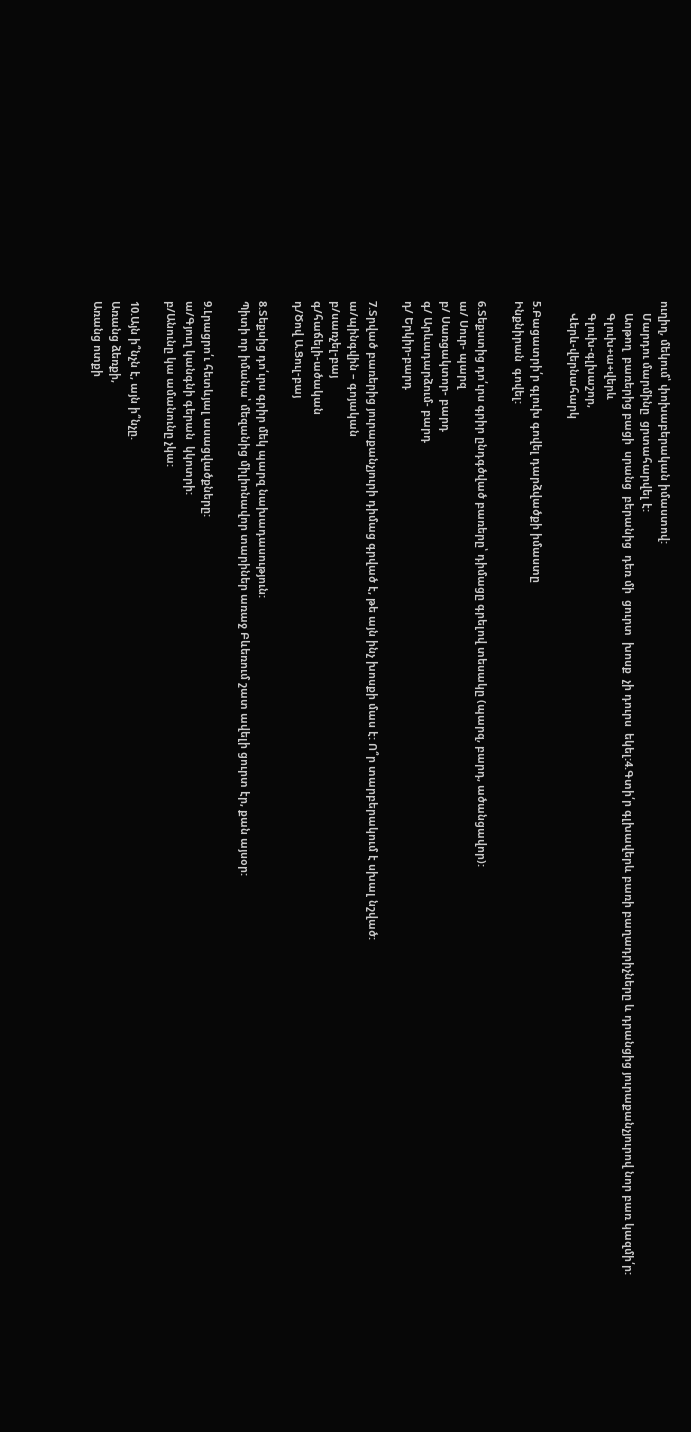ուղիղ, մեկում՝ փոխաբերական իմաստով:
    Մարդու մարմինը  ցրտահարվել է:
    Աոթող  բառերից բացի  սրանց  բերանից  դեռ մի  ցուրտ  խոսք  չի դուրս  եկել:4.Գտի՛ր գլխավերև բառի բաղադրիչները և դրանցից յուրաքանչյուրով նոր բառ կազմի՛ր:
    Գլուխ+ա+վերև
    Գլուխ-գլխաշոր,
    Վերև-վերնահարկ

5.Բացատրի՛ր գլուխ գովել դարձվածքի իմաստը
Ինքնիրան  գովել:

6.Տեքստից դո՛ւրս գրիր ընդգծված բառերը՝ դիմացը գրելով տեսակը (պարզ, բարդ, ածանցավոր):
ա/ Սուր- պարզ
բ/ Սառցակտոր- բարդ
գ/ Արևադարձում- բարդ
դ/ Երկիր-բարդ

7.Տրված բառերից յուրաքանչյուրի դիմաց գրված է, թե այն ինչ խոսքի մաս է: Ո՞ր տարբերակում է սխալ նշված:
ա/պինգվին – գոյական
բ/սառչել-բայ
գ/հաճելի-ածական
դ/Ծով Ա.Ցուլ-բայ

8.Տեքսից դո՛ւրս գրիր մեկ պարզ նախադասություն:
Պիտի որ իմանա՝ մեզանից միլիոնավոր տարիներ առաջ Բևեռում շատ ավելի ցուրտ էր, քան այսօր:

9.Լրացրո՛ւ հետևյալ ասացվածքները:
ա/Գյուղ կանգնի գերան  կկոտրի:
բ/Անունը կա ամանունը չկա:

10.Այն ի՞նչն է, այն ի՞նչը.
Առանց ձեռքի,
Առանց ոտքի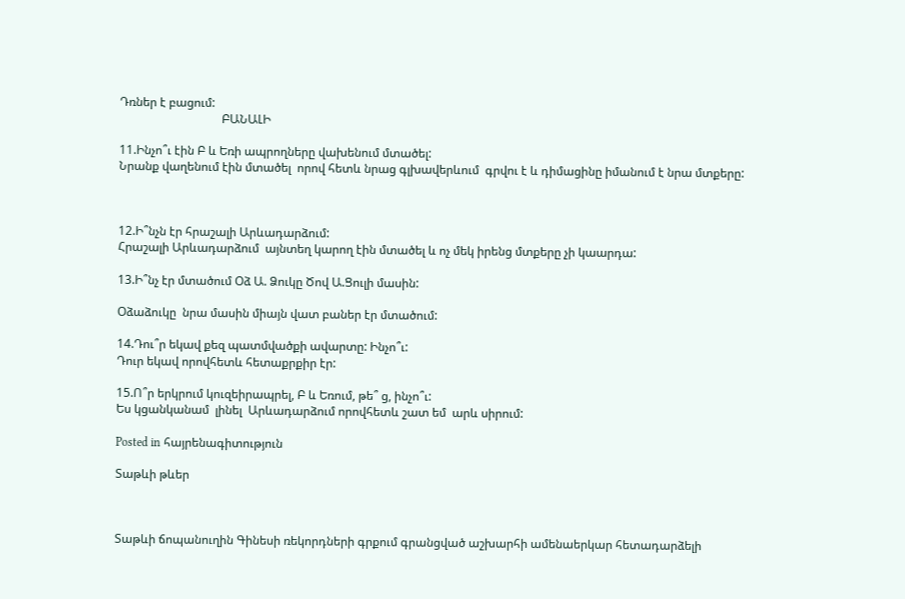Դռներ է բացում:
                                  ԲԱՆԱԼԻ

11.Ինչո՞ւ էին Բ և Եռի ապրողները վախենում մտածել:
Նրանք վաղենում էին մտածել  որով հետև նրաց գլխավերևում  գրվու է և դիմացինը իմանում է նրա մտքերը:



12.Ի՞նչն էր հրաշալի Արևադարձում:
Հրաշալի Արևադարձում  այնտեղ կարող էին մտածել և ոչ մեկ իրենց մտքերը չի կաարդա:

13.Ի՞նչ էր մտածում Օձ Ա. Ձուկը Ծով Ա.Ցուլի մասին:

Օձաձուկը  նրա մասին միայն վատ բաներ էր մտածում:

14.Դու՞ր եկավ քեզ պատմվածքի ավարտը: Ինչո՞ւ:
Դուր եկավ որովհետև հետաքրքիր էր:

15.Ո՞ր երկրում կուզեիրապրել, Բ և Եռում, թե՞ ց, ինչո՞ւ:
Ես կցանկանամ  լինել  Արևադարձում որովհետև շատ եմ  արև սիրում:

Posted in հայրենագիտություն

Տաթևի թևեր



Տաթևի ճոպանուղին Գինեսի ռեկորդների գրքում գրանցված աշխարհի ամենաերկար հետադարձելի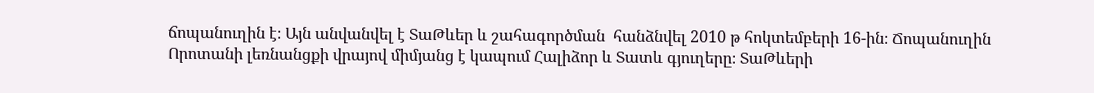ճոպանուղին է։ Այն անվանվել է ՏաԹևեր և շահագործման  հանձնվել 2010 թ հոկտեմբերի 16-ին։ Ճոպանուղին Որոտանի լեռնանցքի վրայով միմյանց է կապում Հալիձոր և Տատև գյուղերը։ ՏաԹևերի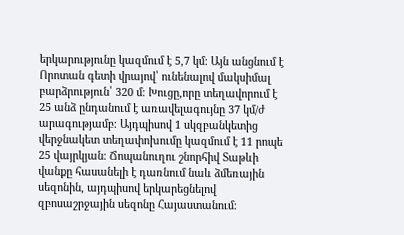երկարությունը կազմում է 5,7 կմ։ Այն անցնում է Որոտան գետի վրայով՝ ունենալով մակսիմալ բարձրություն՝ 320 մ։ Խուցը,որը տեղավորում է 25 անձ ընդանում է առավելագույնը 37 կմ/ժ արագությամբ։ Այդպիսով 1 սկզբանկետից վերջնակետ տեղափոխումը կազմում է 11 րոպե 25 վայրկյան։ Ճոպանուղու շնորհիվ Տաթևի վանքը հասանելի է դառնում նաև ձմեռային սեզոնին, այդպիսով երկարեցնելով զբոսաշրջային սեզոնը Հայաստանում։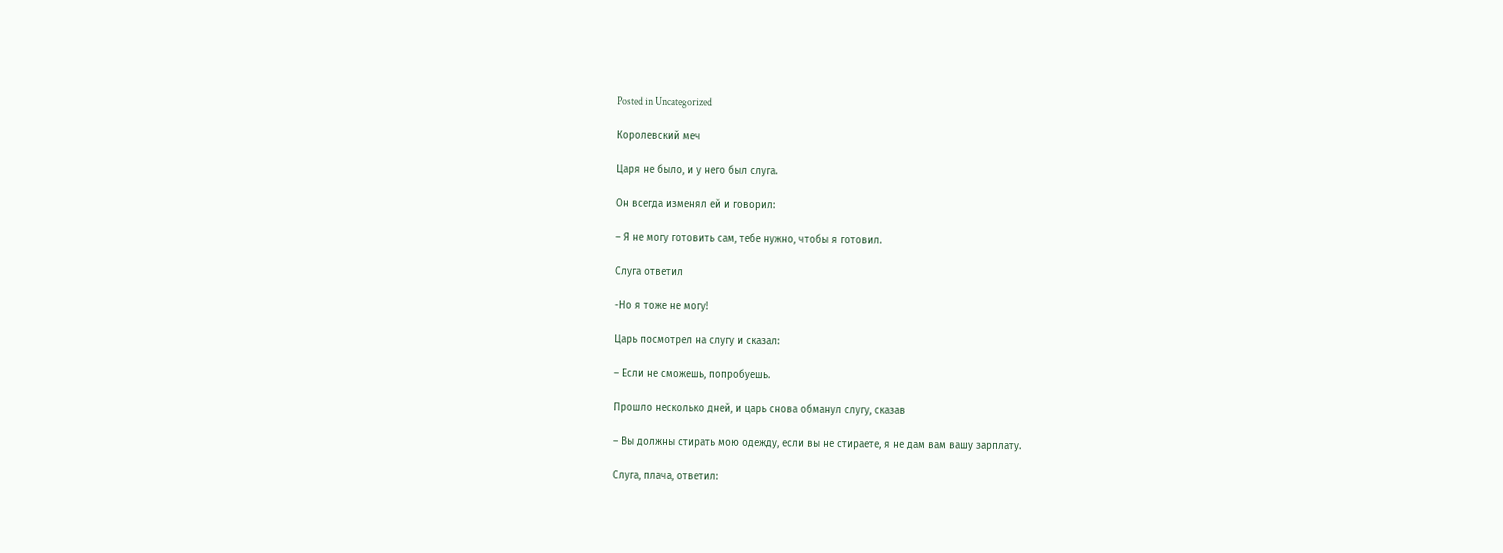Posted in Uncategorized

Королевский меч

Царя не было, и у него был слуга.

Он всегда изменял ей и говорил:

– Я не могу готовить сам, тебе нужно, чтобы я готовил.

Слуга ответил

-Но я тоже не могу!

Царь посмотрел на слугу и сказал:

– Если не сможешь, попробуешь.

Прошло несколько дней, и царь снова обманул слугу, сказав

– Вы должны стирать мою одежду, если вы не стираете, я не дам вам вашу зарплату.

Слуга, плача, ответил: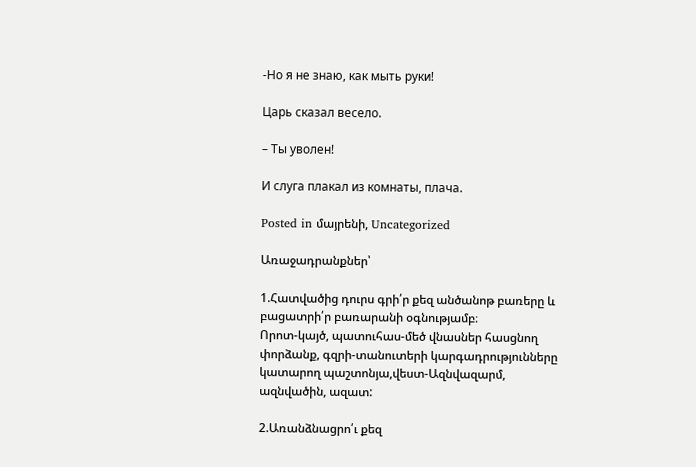-Но я не знаю, как мыть руки!

Царь сказал весело.

– Ты уволен!

И слуга плакал из комнаты, плача.

Posted in մայրենի, Uncategorized

Առաջադրանքներ՝

1.Հատվածից դուրս գրի՛ր քեզ անծանոթ բառերը և բացատրի՛ր բառարանի օգնությամբ։
Որոտ-կայծ, պատուհաս-մեծ վնասներ հասցնող փորձանք, գզրի-տանուտերի կարգադրությունները կատարող պաշտոնյա,վեստ-Ազնվազարմ, ազնվածին, ազատ:

2.Առանձնացրո՛ւ քեզ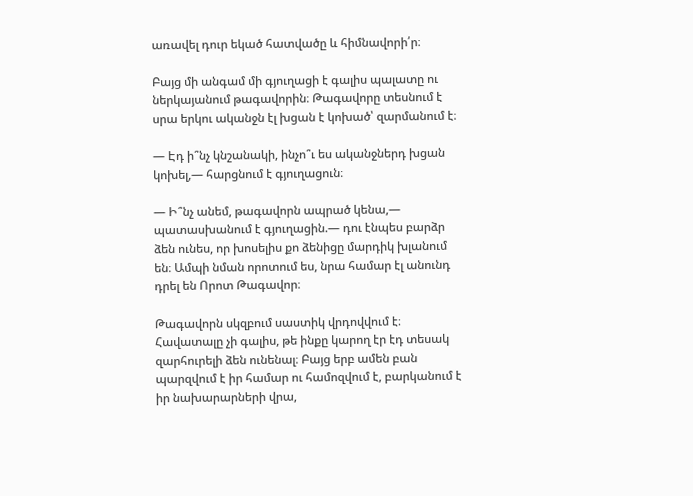առավել դուր եկած հատվածը և հիմնավորի՛ր։

Բայց մի անգամ մի գյուղացի է գալիս պալատը ու ներկայանում թագավորին։ Թագավորը տեսնում է սրա երկու ականջն էլ խցան է կոխած՝ զարմանում է։

— Էդ ի՞նչ կնշանակի, ինչո՞ւ ես ականջներդ խցան կոխել,— հարցնում է գյուղացուն։

— Ի՞նչ անեմ, թագավորն ապրած կենա,— պատասխանում է գյուղացին.— դու էնպես բարձր ձեն ունես, որ խոսելիս քո ձենիցը մարդիկ խլանում են։ Ամպի նման որոտում ես, նրա համար էլ անունդ դրել են Որոտ Թագավոր։

Թագավորն սկզբում սաստիկ վրդովվում է։ Հավատալը չի գալիս, թե ինքը կարող էր էդ տեսակ զարհուրելի ձեն ունենալ։ Բայց երբ ամեն բան պարզվում է իր համար ու համոզվում է, բարկանում է իր նախարարների վրա,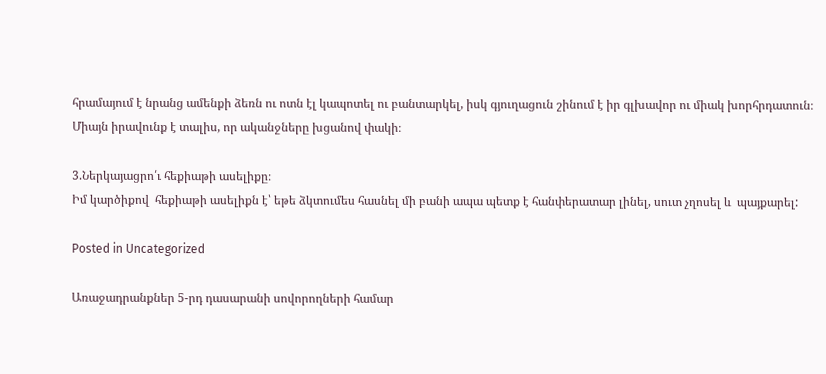հրամայում է նրանց ամենքի ձեռն ու ոտն էլ կապոտել ու բանտարկել, իսկ գյուղացուն շինում է իր գլխավոր ու միակ խորհրդատուն։ Միայն իրավունք է տալիս, որ ականջները խցանով փակի։

3.Ներկայացրո՛ւ հեքիաթի ասելիքը։
Իմ կարծիքով  հեքիաթի ասելիքն է՝ եթե ձկտումես հասնել մի բանի ապա պետք է հանփերատար լինել, սուտ չղոսել և  պայքարել:

Posted in Uncategorized

Առաջադրանքներ 5-րդ դասարանի սովորողների համար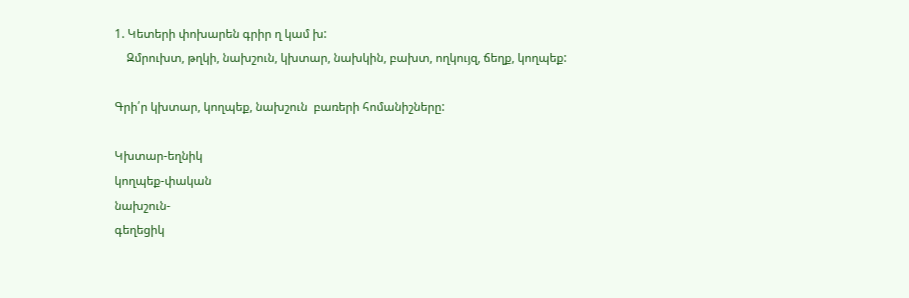1. Կետերի փոխարեն գրիր ղ կամ խ:
    Զմրուխտ, թղկի, նախշուն, կխտար, նախկին, բախտ, ողկույզ, ճեղք, կողպեք:

Գրի՛ր կխտար, կողպեք, նախշուն  բառերի հոմանիշները:

Կխտար-եղնիկ
կողպեք-փական
նախշուն-
գեղեցիկ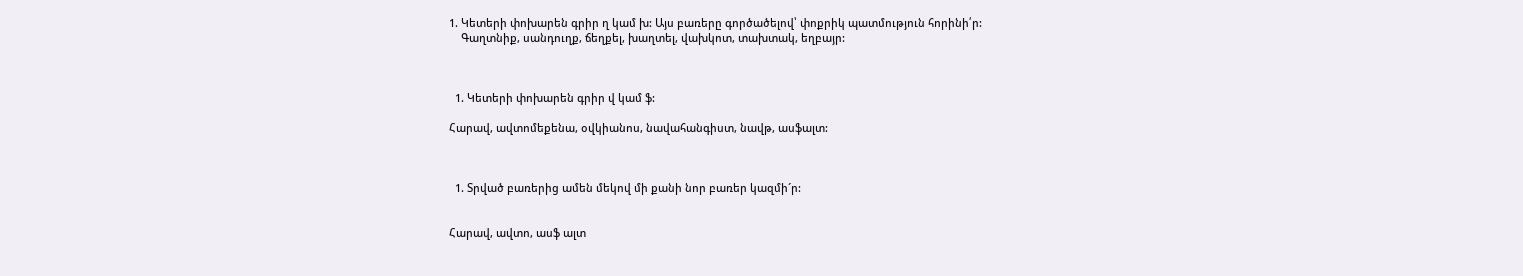1. Կետերի փոխարեն գրիր ղ կամ խ: Այս բառերը գործածելով՝ փոքրիկ պատմություն հորինի՛ր:
    Գաղտնիք, սանդուղք, ճեղքել, խաղտել, վախկոտ, տախտակ, եղբայր:



  1. Կետերի փոխարեն գրիր վ կամ ֆ:

Հարավ, ավտոմեքենա, օվկիանոս, նավահանգիստ, նավթ, ասֆալտ:



  1. Տրված բառերից ամեն մեկով մի քանի նոր բառեր կազմի´ր:


Հարավ, ավտո, ասֆ ալտ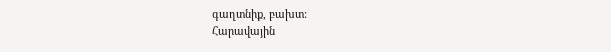գաղտնիք, բախտ:
Հարավային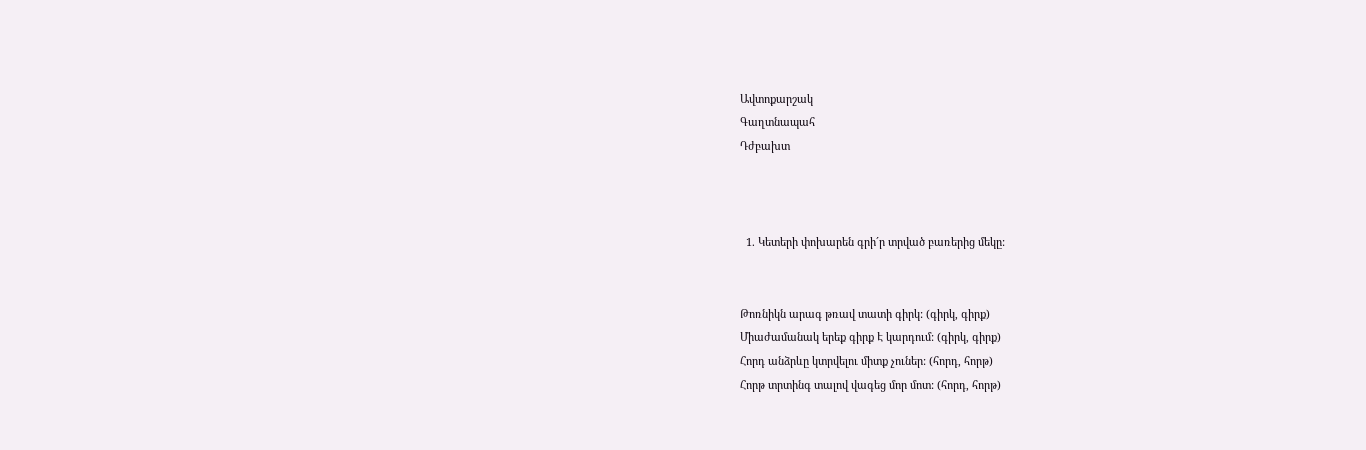Ավտոքարշակ
Գաղտնապահ
Դժբախտ



  1. Կետերի փոխարեն գրի´ր տրված բառերից մեկը:


Թոռնիկն արագ թռավ տատի գիրկ: (գիրկ, գիրք)
Միաժամանակ երեք գիրք Է կարդում: (գիրկ, գիրք)
Հորդ անձրևը կտրվելու միտք չուներ: (հորդ, հորթ)
Հորթ տրտինգ տալով վագեց մոր մոտ: (հորդ, հորթ)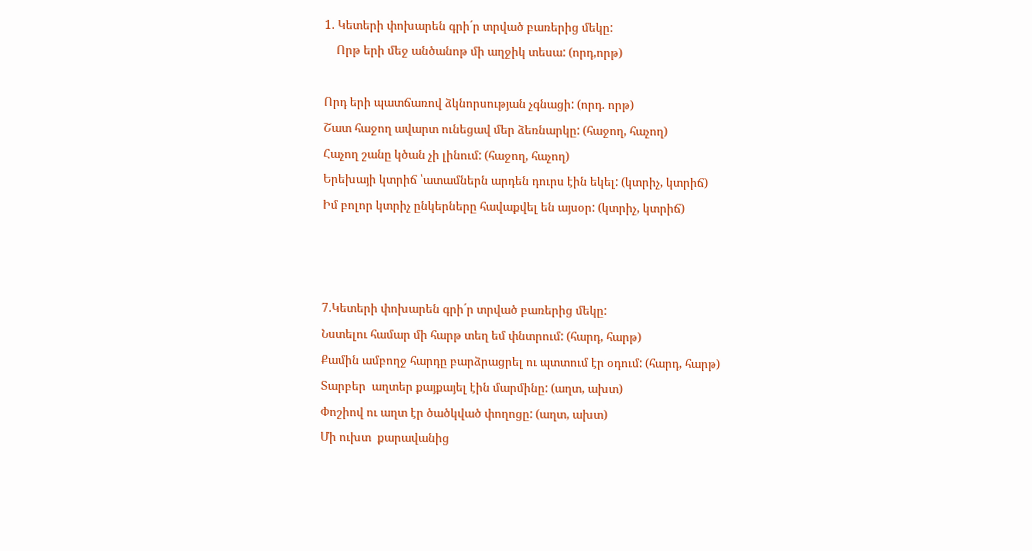1. Կետերի փոխարեն գրի´ր տրված բառերից մեկը:
    Որթ երի մեջ անծանոթ մի աղջիկ տեսա: (որդ,որթ)

Որդ երի պատճառով ձկնորսության չգնացի: (որդ. որթ)
Շատ հաջող ավարտ ունեցավ մեր ձեռնարկը: (հաջող, հաչող)
Հաչող շանը կծան չի լինում: (հաջող, հաչող)
Երեխայի կտրիճ ՝ատամներն արդեն դուրս էին եկել: (կտրիչ, կտրիճ)
Իմ բոլոր կտրիչ ընկերները հավաքվել են այսօր: (կտրիչ, կտրիճ)



7.Կետերի փոխարեն գրի´ր տրված բառերից մեկը:
Նստելու համար մի հարթ տեղ եմ փնտրում: (հարդ, հարթ)
Քամին ամբողջ հարդը բարձրացրել ու պտտում էր օդում: (հարդ, հարթ)
Տարբեր  աղտեր քայքայել էին մարմինը: (աղտ, ախտ)
Փոշիով ու աղտ էր ծածկված փողոցը: (աղտ, ախտ)
Մի ուխտ  քարավանից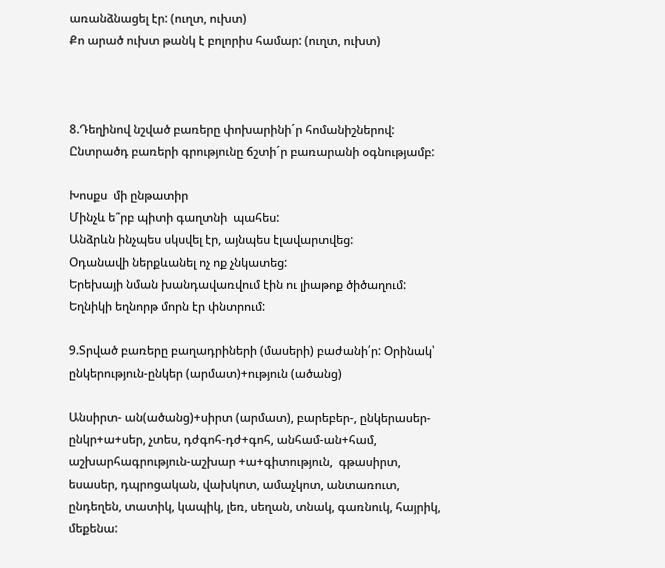առանձնացել էր: (ուղտ, ուխտ)
Քո արած ուխտ թանկ է բոլորիս համար: (ուղտ, ուխտ)



8.Դեղինով նշված բառերը փոխարինի´ր հոմանիշներով: Ընտրածդ բառերի գրությունը ճշտի´ր բառարանի օգնությամբ:

Խոսքս  մի ընթատիր
Մինչև ե՞րբ պիտի գաղտնի  պահես:
Անձրևն ինչպես սկսվել էր, այնպես էլավարտվեց:
Օդանավի ներքևանել ոչ ոք չնկատեց:
Երեխայի նման խանդավառվում էին ու լիաթոք ծիծաղում:
Եղնիկի եղնորթ մորն էր փնտրում:

9.Տրված բառերը բաղադրիների (մասերի) բաժանի՛ր: Օրինակ՝ ընկերություն-ընկեր (արմատ)+ություն (ածանց)

Անսիրտ- ան(ածանց)+սիրտ (արմատ), բարեբեր-, ընկերասեր-ընկր+ա+սեր, չտես, դժգոհ-դժ+գոհ, անհամ-ան+համ, աշխարհագրություն-աշխար +ա+գիտություն,  գթասիրտ,  եսասեր, դպրոցական, վախկոտ, ամաչկոտ, անտառուտ, ընդեղեն, տատիկ, կապիկ, լեռ, սեղան, տնակ, գառնուկ, հայրիկ, մեքենա: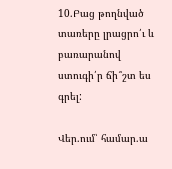10.Բաց թողնված տառերը լրացրո՛ւ և բառարանով ստուգի՛ր ճի՞շտ ես գրել:

Վեր.ում՝ համար.ա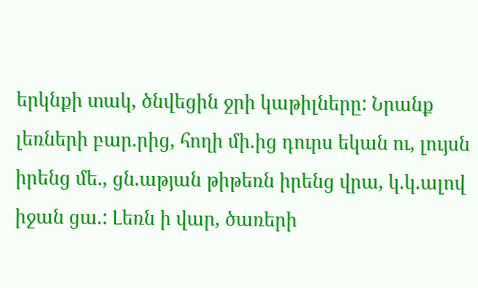երկնքի տակ, ծնվեցին ջրի կաթիլները: Նրանք լեռների բար.րից, հողի մի.ից դուրս եկան ու, լույսն իրենց մե., ցն.աթյան թիթեռն իրենց վրա, կ.կ.ալով իջան ցա.: Լեռն ի վար, ծառերի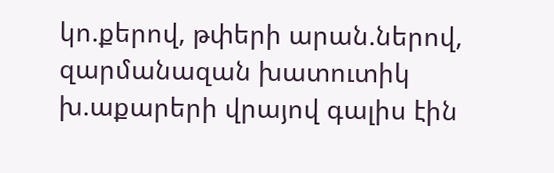կո.քերով, թփերի արան.ներով, զարմանազան խատուտիկ խ.աքարերի վրայով գալիս էին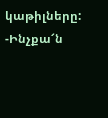կաթիլները:
-Ինչքա՜ն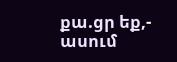քա.ցր եք,- ասում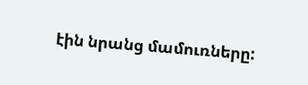էին նրանց մամուռները: